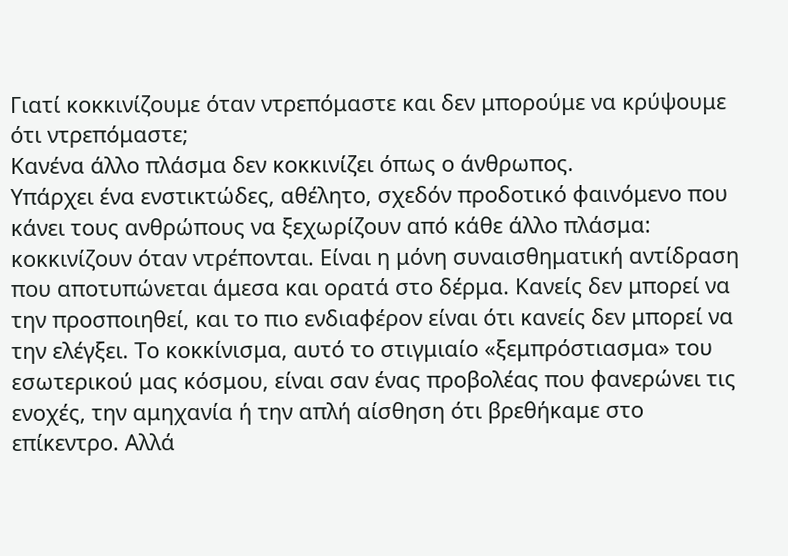Γιατί κοκκινίζουμε όταν ντρεπόμαστε και δεν μπορούμε να κρύψουμε ότι ντρεπόμαστε;
Κανένα άλλο πλάσμα δεν κοκκινίζει όπως ο άνθρωπος.
Υπάρχει ένα ενστικτώδες, αθέλητο, σχεδόν προδοτικό φαινόμενο που κάνει τους ανθρώπους να ξεχωρίζουν από κάθε άλλο πλάσμα: κοκκινίζουν όταν ντρέπονται. Είναι η μόνη συναισθηματική αντίδραση που αποτυπώνεται άμεσα και ορατά στο δέρμα. Κανείς δεν μπορεί να την προσποιηθεί, και το πιο ενδιαφέρον είναι ότι κανείς δεν μπορεί να την ελέγξει. Το κοκκίνισμα, αυτό το στιγμιαίο «ξεμπρόστιασμα» του εσωτερικού μας κόσμου, είναι σαν ένας προβολέας που φανερώνει τις ενοχές, την αμηχανία ή την απλή αίσθηση ότι βρεθήκαμε στο επίκεντρο. Αλλά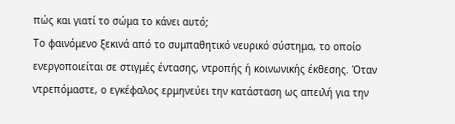πώς και γιατί το σώμα το κάνει αυτό;
Το φαινόμενο ξεκινά από το συμπαθητικό νευρικό σύστημα, το οποίο ενεργοποιείται σε στιγμές έντασης, ντροπής ή κοινωνικής έκθεσης. Όταν ντρεπόμαστε, ο εγκέφαλος ερμηνεύει την κατάσταση ως απειλή για την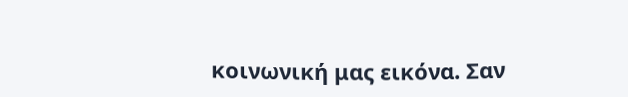κοινωνική μας εικόνα. Σαν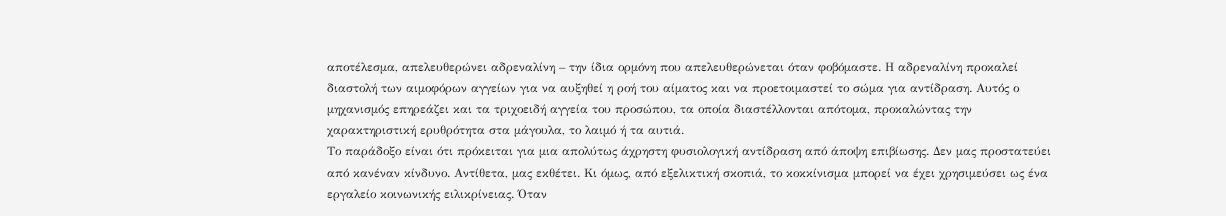αποτέλεσμα, απελευθερώνει αδρεναλίνη – την ίδια ορμόνη που απελευθερώνεται όταν φοβόμαστε. Η αδρεναλίνη προκαλεί διαστολή των αιμοφόρων αγγείων για να αυξηθεί η ροή του αίματος και να προετοιμαστεί το σώμα για αντίδραση. Αυτός ο μηχανισμός επηρεάζει και τα τριχοειδή αγγεία του προσώπου, τα οποία διαστέλλονται απότομα, προκαλώντας την χαρακτηριστική ερυθρότητα στα μάγουλα, το λαιμό ή τα αυτιά.
Το παράδοξο είναι ότι πρόκειται για μια απολύτως άχρηστη φυσιολογική αντίδραση από άποψη επιβίωσης. Δεν μας προστατεύει από κανέναν κίνδυνο. Αντίθετα, μας εκθέτει. Κι όμως, από εξελικτική σκοπιά, το κοκκίνισμα μπορεί να έχει χρησιμεύσει ως ένα εργαλείο κοινωνικής ειλικρίνειας. Όταν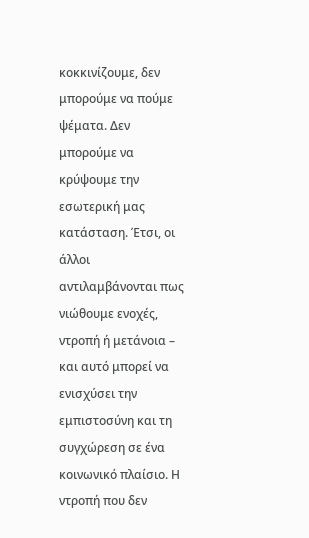κοκκινίζουμε, δεν μπορούμε να πούμε ψέματα. Δεν μπορούμε να κρύψουμε την εσωτερική μας κατάσταση. Έτσι, οι άλλοι αντιλαμβάνονται πως νιώθουμε ενοχές, ντροπή ή μετάνοια – και αυτό μπορεί να ενισχύσει την εμπιστοσύνη και τη συγχώρεση σε ένα κοινωνικό πλαίσιο. Η ντροπή που δεν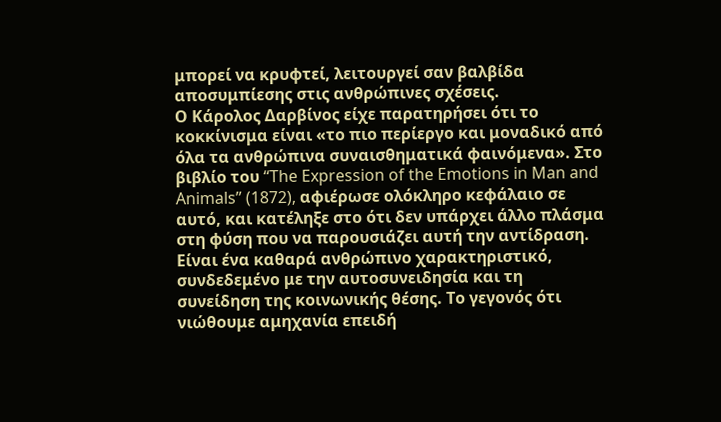μπορεί να κρυφτεί, λειτουργεί σαν βαλβίδα αποσυμπίεσης στις ανθρώπινες σχέσεις.
Ο Κάρολος Δαρβίνος είχε παρατηρήσει ότι το κοκκίνισμα είναι «το πιο περίεργο και μοναδικό από όλα τα ανθρώπινα συναισθηματικά φαινόμενα». Στο βιβλίο του “The Expression of the Emotions in Man and Animals” (1872), αφιέρωσε ολόκληρο κεφάλαιο σε αυτό, και κατέληξε στο ότι δεν υπάρχει άλλο πλάσμα στη φύση που να παρουσιάζει αυτή την αντίδραση. Είναι ένα καθαρά ανθρώπινο χαρακτηριστικό, συνδεδεμένο με την αυτοσυνειδησία και τη συνείδηση της κοινωνικής θέσης. Το γεγονός ότι νιώθουμε αμηχανία επειδή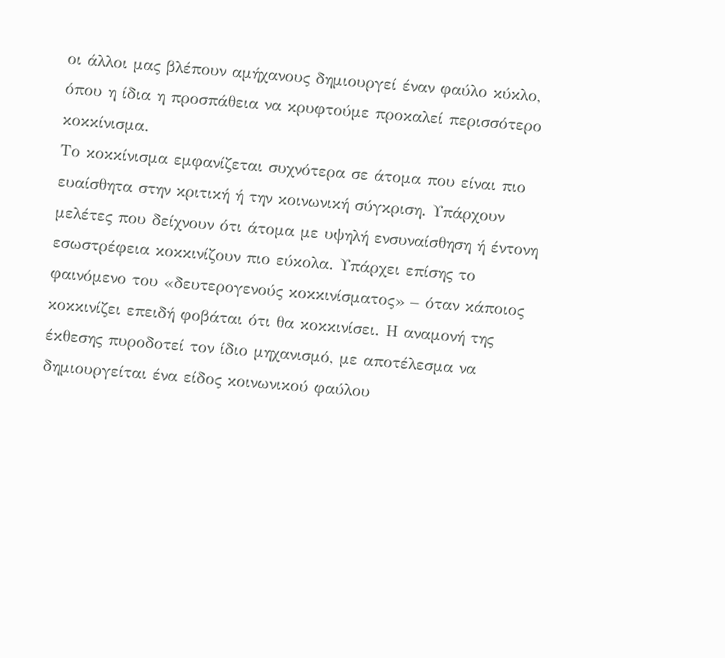οι άλλοι μας βλέπουν αμήχανους δημιουργεί έναν φαύλο κύκλο, όπου η ίδια η προσπάθεια να κρυφτούμε προκαλεί περισσότερο κοκκίνισμα.
Το κοκκίνισμα εμφανίζεται συχνότερα σε άτομα που είναι πιο ευαίσθητα στην κριτική ή την κοινωνική σύγκριση. Υπάρχουν μελέτες που δείχνουν ότι άτομα με υψηλή ενσυναίσθηση ή έντονη εσωστρέφεια κοκκινίζουν πιο εύκολα. Υπάρχει επίσης το φαινόμενο του «δευτερογενούς κοκκινίσματος» – όταν κάποιος κοκκινίζει επειδή φοβάται ότι θα κοκκινίσει. Η αναμονή της έκθεσης πυροδοτεί τον ίδιο μηχανισμό, με αποτέλεσμα να δημιουργείται ένα είδος κοινωνικού φαύλου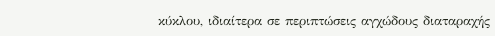κύκλου, ιδιαίτερα σε περιπτώσεις αγχώδους διαταραχής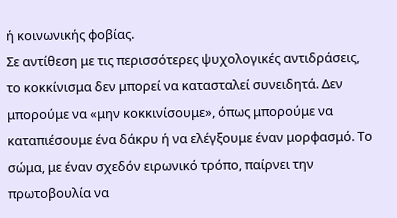ή κοινωνικής φοβίας.
Σε αντίθεση με τις περισσότερες ψυχολογικές αντιδράσεις, το κοκκίνισμα δεν μπορεί να κατασταλεί συνειδητά. Δεν μπορούμε να «μην κοκκινίσουμε», όπως μπορούμε να καταπιέσουμε ένα δάκρυ ή να ελέγξουμε έναν μορφασμό. Το σώμα, με έναν σχεδόν ειρωνικό τρόπο, παίρνει την πρωτοβουλία να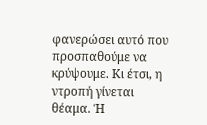φανερώσει αυτό που προσπαθούμε να κρύψουμε. Κι έτσι, η ντροπή γίνεται θέαμα. Ή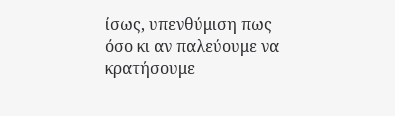ίσως, υπενθύμιση πως όσο κι αν παλεύουμε να κρατήσουμε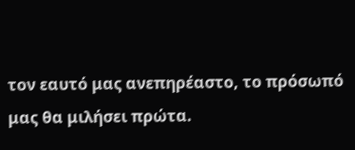τον εαυτό μας ανεπηρέαστο, το πρόσωπό μας θα μιλήσει πρώτα.